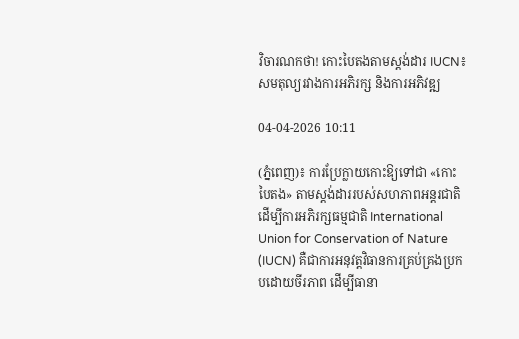វិចារណកថា! កោះបៃតងតាមស្តង់ដារ IUCN៖ សមតុល្យរវាងការអភិរក្ស និងការអភិវឌ្ឍ

04-04-2026 10:11

(ភ្នំពេញ)៖ ការប្រែក្លាយកោះឱ្យទៅជា «កោះបៃតង» តាមស្តង់ដាររបស់សហភាពអន្តរជាតិ ដើម្បីការអភិរក្សធម្មជាតិ International Union for Conservation of Nature (IUCN) គឺជាការអនុវត្តវិធានការគ្រប់គ្រងប្រកបដោយចីរភាព ដើម្បីធានា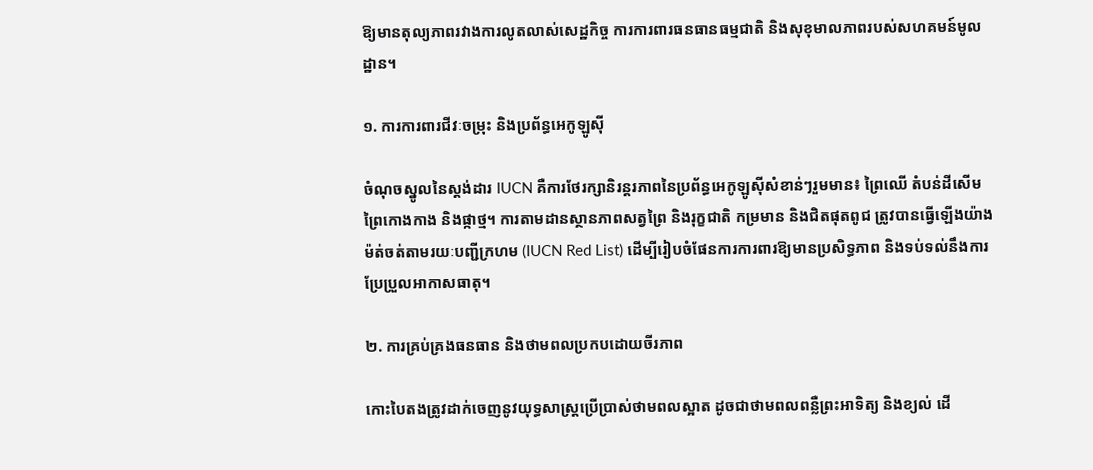ឱ្យមានតុល្យភាពរវាងការលូតលាស់សេដ្ឋកិច្ច ការការពារធនធានធម្មជាតិ និងសុខុមាលភាពរបស់សហគមន៍មូលដ្ឋាន។

១. ការការពារជីវៈចម្រុះ និងប្រព័ន្ធអេកូឡូស៊ី

ចំណុចស្នូលនៃស្តង់ដារ IUCN គឺការថែរក្សានិរន្តរភាពនៃប្រព័ន្ធអេកូឡូស៊ីសំខាន់ៗរួមមាន៖ ព្រៃឈើ តំបន់ដីសើម ព្រៃកោងកាង និងផ្កាថ្ម។ ការតាមដានស្ថានភាពសត្វព្រៃ និងរុក្ខជាតិ កម្រមាន និងជិតផុតពូជ ត្រូវបានធ្វើឡើងយ៉ាងម៉ត់ចត់តាមរយៈបញ្ជីក្រហម (IUCN Red List) ដើម្បីរៀបចំផែនការការពារឱ្យមានប្រសិទ្ធភាព និងទប់ទល់នឹងការប្រែប្រួលអាកាសធាតុ។

២. ការគ្រប់គ្រងធនធាន និងថាមពលប្រកបដោយចីរភាព

កោះបៃតងត្រូវដាក់ចេញនូវយុទ្ធសាស្ត្រប្រើប្រាស់ថាមពលស្អាត ដូចជាថាមពលពន្លឺព្រះអាទិត្យ និងខ្យល់ ដើ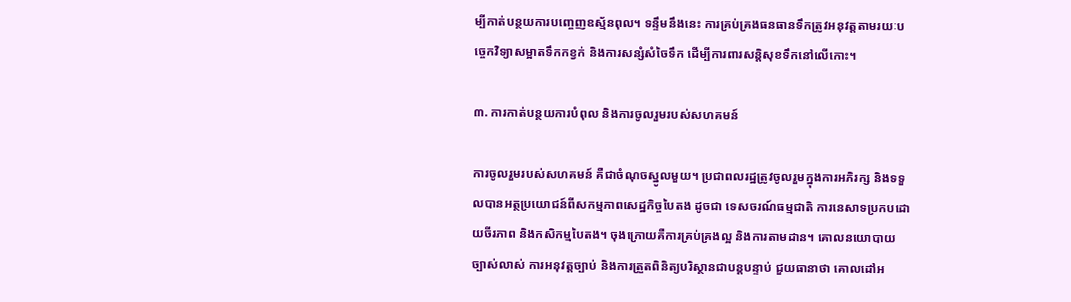ម្បីកាត់បន្ថយការបញ្ចេញឧស្ម័នពុល។ ទន្ទឹមនឹងនេះ ការគ្រប់គ្រងធនធានទឹកត្រូវអនុវត្តតាមរយៈបច្ចេកវិទ្យាសម្អាតទឹកកខ្វក់ និងការសន្សំសំចៃទឹក ដើម្បីការពារសន្តិសុខទឹកនៅលើកោះ។

៣. ការកាត់បន្ថយការបំពុល និងការចូលរួមរបស់សហគមន៍

ការចូលរួមរបស់សហគមន៍ គឺជាចំណុចស្នូលមួយ។ ប្រជាពលរដ្ឋត្រូវចូលរួមក្នុងការអភិរក្ស និងទទួលបានអត្ថប្រយោជន៍ពីសកម្មភាពសេដ្ឋកិច្ចបៃតង ដូចជា ទេសចរណ៍ធម្មជាតិ ការនេសាទប្រកបដោយចីរភាព និងកសិកម្មបៃតង។ ចុងក្រោយគឺការគ្រប់គ្រងល្អ និងការតាមដាន។ គោលនយោបាយច្បាស់លាស់ ការអនុវត្តច្បាប់ និងការត្រួតពិនិត្យបរិស្ថានជាបន្តបន្ទាប់ ជួយធានាថា គោលដៅអ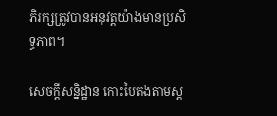ភិរក្សត្រូវបានអនុវត្តយ៉ាងមានប្រសិទ្ធភាព។

សេចក្តីសន្និដ្ឋាន កោះបៃតងតាមស្ត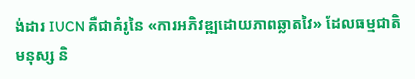ង់ដារ IUCN គឺជាគំរូនៃ «ការអភិវឌ្ឍដោយភាពឆ្លាតវៃ» ដែលធម្មជាតិ មនុស្ស និ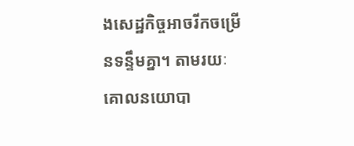ងសេដ្ឋកិច្ចអាចរីកចម្រើនទន្ទឹមគ្នា។ តាមរយៈគោលនយោបា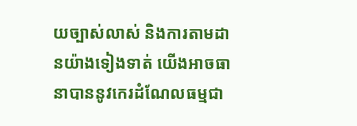យច្បាស់លាស់ និងការតាមដានយ៉ាងទៀងទាត់ យើងអាចធានាបាននូវកេរដំណែលធម្មជា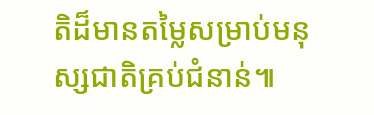តិដ៏មានតម្លៃសម្រាប់មនុស្សជាតិគ្រប់ជំនាន់៕